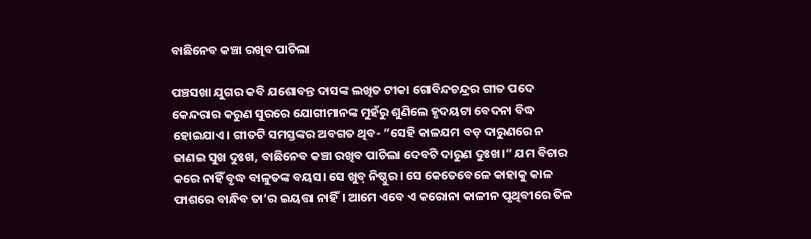ବାଛିନେବ କଞ୍ଚା ରଖିବ ପାଚିଲା

ପଞ୍ଚସଖା ଯୁଗର କବି ଯଶୋବନ୍ତ ଦାସଙ୍କ ଲଖିତ ଟୀକା ଗୋବିନ୍ଦଚନ୍ଦ୍ରର ଗୀତ ପଦେ କେନ୍ଦରାର କରୁଣ ସୁରରେ ଯୋଗୀମାନଙ୍କ ମୁହଁରୁ ଶୁଣିଲେ ହୃଦୟଟା ବେଦନା ବିଦ୍ଧ ହୋଇଯାଏ। ଗୀତଟି ସମସ୍ତଙ୍କର ଅବଗତ ଥିବ- ”ସେହି କାଳଯମ ବଡ଼ ଦାରୁଣରେ ନ ଜାଣଇ ସୁଖ ଦୁଃଖ, ବାଛିନେବ କଞ୍ଚା ରଖିବ ପାଚିଲା ଦେବଟି ଦାରୁଣ ଦୁଃଖ।“ ଯମ ବିଚାର କରେ ନାହିଁ ବୃଦ୍ଧ ବାଳୁତଙ୍କ ବୟସ। ସେ ଖୁବ୍‌ ନିଷ୍ଠୁର। ସେ କେତେବେଳେ କାହାକୁ କାଳ ଫାଶରେ ବାନ୍ଧିବ ତା’ର ଇୟତ୍ତା ନାହିଁ। ଆମେ ଏବେ ଏ କରୋନା କାଳୀନ ପୃଥିବୀରେ ତିଳ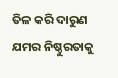ତିଳ କରି ଦାରୁଣ ଯମର ନିଷ୍ଠୁରତାକୁ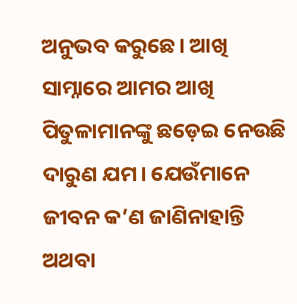ଅନୁଭବ କରୁଛେ। ଆଖି ସାମ୍ନାରେ ଆମର ଆଖି ପିତୁଳାମାନଙ୍କୁ ଛଡ଼େଇ ନେଉଛି ଦାରୁଣ ଯମ। ଯେଉଁମାନେ ଜୀବନ କ’ଣ ଜାଣିନାହାନ୍ତି ଅଥବା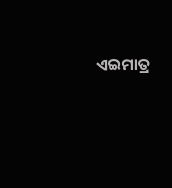ଏଇମାତ୍ର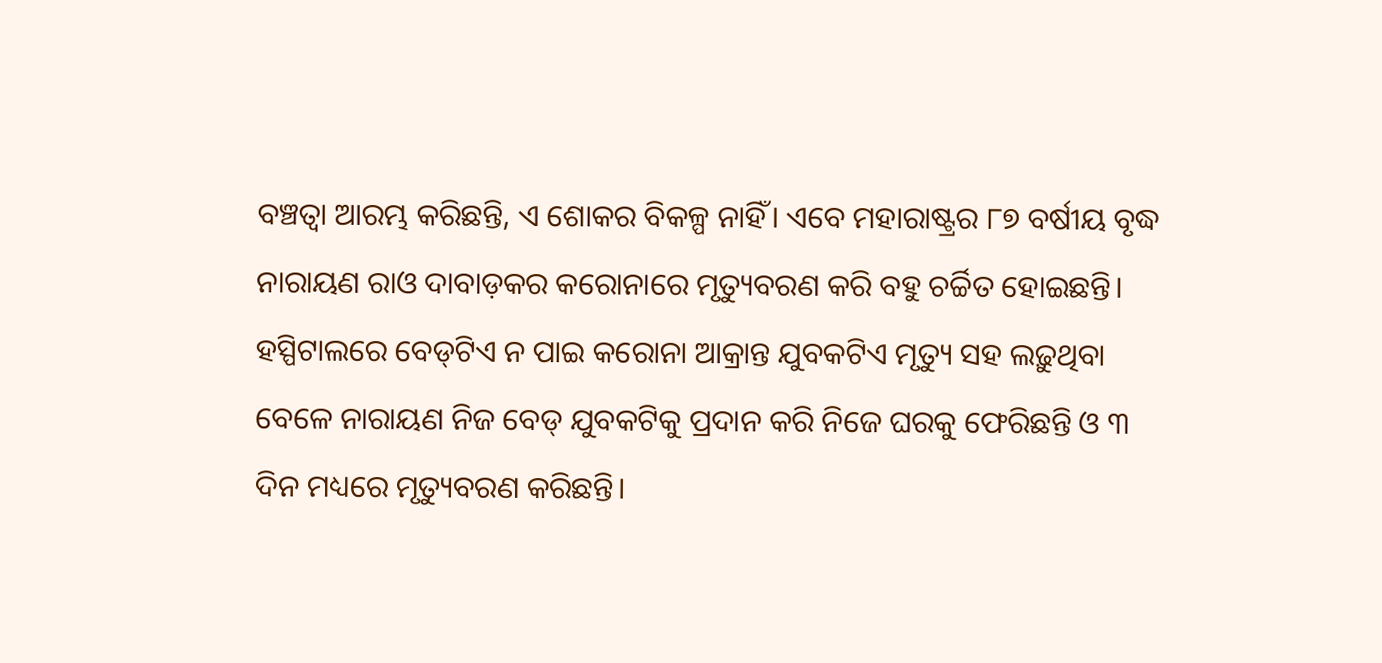ବଞ୍ଚତ୍ବା ଆରମ୍ଭ କରିଛନ୍ତି, ଏ ଶୋକର ବିକଳ୍ପ ନାହିଁ। ଏବେ ମହାରାଷ୍ଟ୍ରର ୮୭ ବର୍ଷୀୟ ବୃଦ୍ଧ ନାରାୟଣ ରାଓ ଦାବାଡ଼କର କରୋନାରେ ମୃତ୍ୟୁବରଣ କରି ବହୁ ଚର୍ଚ୍ଚିତ ହୋଇଛନ୍ତି। ହସ୍ପିଟାଲରେ ବେଡ୍‌ଟିଏ ନ ପାଇ କରୋନା ଆକ୍ରାନ୍ତ ଯୁବକଟିଏ ମୃତ୍ୟୁ ସହ ଲଢ଼ୁଥିବା ବେଳେ ନାରାୟଣ ନିଜ ବେଡ୍‌ ଯୁବକଟିକୁ ପ୍ରଦାନ କରି ନିଜେ ଘରକୁ ଫେରିଛନ୍ତି ଓ ୩ ଦିନ ମଧ୍ୟରେ ମୃତ୍ୟୁବରଣ କରିଛନ୍ତି।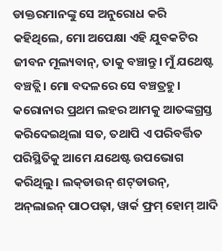ଡାକ୍ତରମାନଙ୍କୁ ସେ ଅନୁରୋଧ କରି କହିଥିଲେ, ମୋ ଅପେକ୍ଷା ଏହି ଯୁବକଟିର ଜୀବନ ମୂଲ୍ୟବାନ୍‌, ତାକୁ ବଞ୍ଚାନ୍ତୁ। ମୁଁ ଯଥେଷ୍ଟ ବଞ୍ଚତ୍ଲି। ମୋ ବଦଳରେ ସେ ବଞ୍ଚତ୍ରହୁ।
କରୋନାର ପ୍ରଥମ ଲହର ଆମକୁ ଆତଙ୍କଗ୍ରସ୍ତ କରିଦେଇଥିଲା ସତ, ତଥାପି ଏ ପରିବର୍ତ୍ତିତ ପରିସ୍ଥିତିକୁ ଆମେ ଯଥେଷ୍ଟ ଉପଭୋଗ କରିଥିଲୁ। ଲକ୍‌ଡାଉନ୍‌ ଶଟ୍‌ଡାଉନ୍‌, ଅନ୍‌ଲାଇନ୍‌ ପାଠପଢ଼ା, ୱାର୍କ ଫ୍ରମ୍‌ ହୋମ୍‌ ଆଦି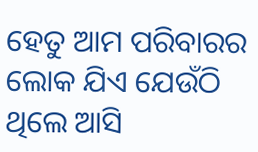ହେତୁ ଆମ ପରିବାରର ଲୋକ ଯିଏ ଯେଉଁଠି ଥିଲେ ଆସି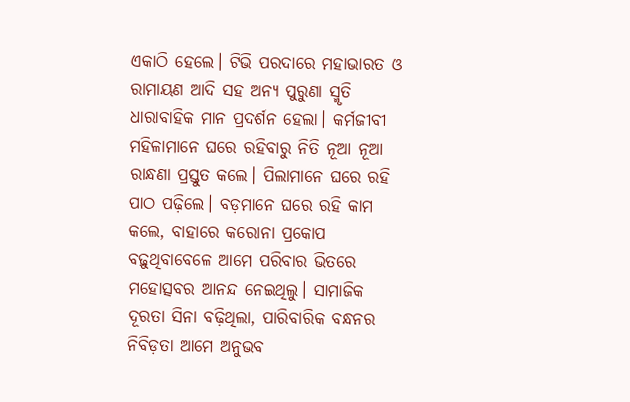ଏକାଠି ହେଲେ। ଟିଭି ପରଦାରେ ମହାଭାରତ ଓ ରାମାୟଣ ଆଦି ସହ ଅନ୍ୟ ପୁରୁଣା ସ୍ମୃତି ଧାରାବାହିକ ମାନ ପ୍ରଦର୍ଶନ ହେଲା। କର୍ମଜୀବୀ ମହିଳାମାନେ ଘରେ ରହିବାରୁ ନିତି ନୂଆ ନୂଆ ରାନ୍ଧଣା ପ୍ରସ୍ତୁତ କଲେ। ପିଲାମାନେ ଘରେ ରହି ପାଠ ପଢ଼ିଲେ। ବଡ଼ମାନେ ଘରେ ରହି କାମ କଲେ, ବାହାରେ କରୋନା ପ୍ରକୋପ ବଢ଼ୁଥିବାବେଳେ ଆମେ ପରିବାର ଭିତରେ ମହୋତ୍ସବର ଆନନ୍ଦ ନେଇଥିଲୁ। ସାମାଜିକ ଦୂରତା ସିନା ବଢ଼ିଥିଲା, ପାରିବାରିକ ବନ୍ଧନର ନିବିଡ଼ତା ଆମେ ଅନୁଭବ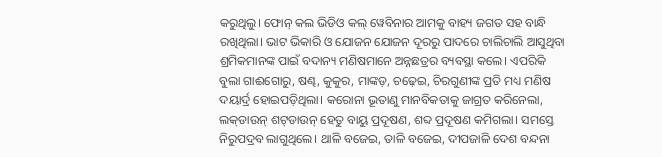କରୁଥିଲୁ। ଫୋନ୍‌ କଲ ଭିଡିଓ କଲ୍‌ ୱେବିନାର ଆମକୁ ବାହ୍ୟ ଜଗତ ସହ ବାନ୍ଧି ରଖିଥିଲା। ଭାଟ ଭିକାରି ଓ ଯୋଜନ ଯୋଜନ ଦୂରରୁ ପାଦରେ ଚାଲିଚାଲି ଆସୁଥିବା ଶ୍ରମିକମାନଙ୍କ ପାଇଁ ବଦାନ୍ୟ ମଣିଷମାନେ ଅନ୍ନଛତ୍ରର ବ୍ୟବସ୍ଥା କଲେ। ଏପରିକି ବୁଲା ଗାଈଗୋରୁ, ଷଣ୍ଢ, କୁକୁର, ମାଙ୍କଡ଼, ଚଢ଼େଇ, ଚିରଗୁଣୀଙ୍କ ପ୍ରତି ମଧ୍ୟ ମଣିଷ ଦୟାର୍ଦ୍ର ହୋଇପଡ଼ିଥିଲା। କରୋନା ଭୂତାଣୁ ମାନବିକତାକୁ ଜାଗ୍ରତ କରିନେଲା, ଲକ୍‌ଡାଉନ୍‌ ଶଟ୍‌ଡାଉନ୍‌ ହେତୁ ବାୟୁ ପ୍ରଦୂଷଣ, ଶବ୍ଦ ପ୍ରଦୂଷଣ କମିଗଲା। ସମସ୍ତେ ନିରୁପଦ୍ରବ ଲାଗୁଥିଲେ। ଥାଳି ବଜେଇ, ତାଳି ବଜେଇ, ଦୀପଜାଳି ଦେଶ ବନ୍ଦନା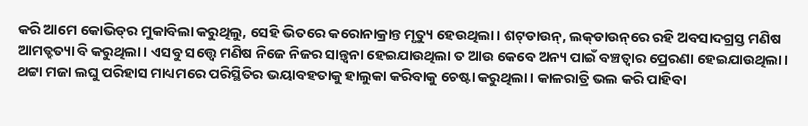କରି ଆମେ କୋଭିଡ୍‌ର ମୁକାବିଲା କରୁଥିଲୁ, ସେହି ଭିତରେ କରୋନାକ୍ରାନ୍ତ ମୃତ୍ୟୁ ହେଉଥିଲା। ଶଟ୍‌ଡାଉନ୍‌, ଲକ୍‌ଡାଉନ୍‌ରେ ରହି ଅବସାଦଗ୍ରସ୍ତ ମଣିଷ ଆମତ୍ହତ୍ୟା ବି କରୁଥିଲା। ଏସବୁ ସତ୍ତ୍ୱେ ମଣିଷ ନିଜେ ନିଜର ସାନ୍ତ୍ୱନା ହେଇଯାଉଥିଲା ତ ଆଉ କେବେ ଅନ୍ୟ ପାଇଁ ବଞ୍ଚତ୍ବାର ପ୍ରେରଣା ହେଇଯାଉଥିଲା। ଥଟ୍ଟା ମଜା ଲଘୁ ପରିହାସ ମାଧ୍ୟମରେ ପରିସ୍ଥିତିର ଭୟାବହତାକୁ ହାଲୁକା କରିବାକୁ ଚେଷ୍ଟା କରୁଥିଲା। କାଳରାତ୍ରି ଭଲ କରି ପାହିବା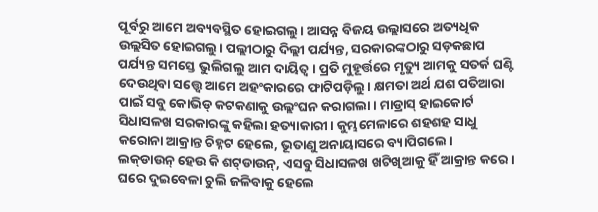ପୂର୍ବରୁ ଆମେ ଅବ୍ୟବସ୍ଥିତ ହୋଇଗଲୁ। ଆସନ୍ନ ବିଜୟ ଉଲ୍ଲାସରେ ଅତ୍ୟଧିକ ଉଲ୍ଲସିତ ହୋଇଗଲୁ। ପଲ୍ଲୀଠାରୁ ଦିଲ୍ଲୀ ପର୍ଯ୍ୟନ୍ତ, ସରକାରଙ୍କଠାରୁ ସଡ଼କଛାପ ପର୍ଯ୍ୟନ୍ତ ସମସ୍ତେ ଭୁଲିଗଲୁ ଆମ ଦାୟିତ୍ୱ। ପ୍ରତି ମୁହୂର୍ତ୍ତରେ ମୃତ୍ୟୁ ଆମକୁ ସତର୍କ ଘଣ୍ଟି ଦେଉଥିବା ସତ୍ତ୍ୱେ ଆମେ ଅହଂକାରରେ ଫାଟିପଡ଼ିଲୁ। କ୍ଷମତା ଅର୍ଥ ଯଶ ପତିଆରା ପାଇଁ ସବୁ କୋଭିଡ୍‌ କଟକଣାକୁ ଉଲ୍ଲଂଘନ କରାଗଲା। ମାଡ୍ରାସ୍‌ ହାଇକୋର୍ଟ ସିଧାସଳଖ ସରକାରଙ୍କୁ କହିଲା ହତ୍ୟାକାରୀ। କୁମ୍ଭମେଳାରେ ଶହଶହ ସାଧୁ କରୋନା ଆକ୍ରାନ୍ତ ଚିହ୍ନଟ ହେଲେ, ଭୂତାଣୁ ଅନାୟାସରେ ବ୍ୟାପିଗଲେ।
ଲକ୍‌ଡାଉନ୍‌ ହେଉ କି ଶଟ୍‌ଡାଉନ୍‌, ଏସବୁ ସିଧାସଳଖ ଖଟିଖିଆକୁ ହିଁ ଆକ୍ରାନ୍ତ କରେ। ଘରେ ଦୁଇବେଳା ଚୁଲି ଜଳିବାକୁ ହେଲେ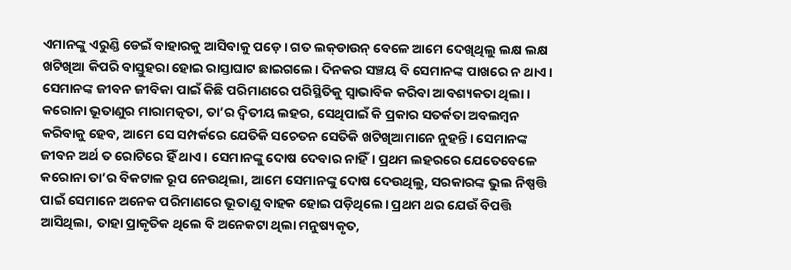ଏମାନଙ୍କୁ ଏରୁଣ୍ଡି ଡେଇଁ ବାହାରକୁ ଆସିବାକୁ ପଡ଼େ। ଗତ ଲକ୍‌ଡାଉନ୍‌ ବେଳେ ଆମେ ଦେଖିଥିଲୁ ଲକ୍ଷ ଲକ୍ଷ ଖଟିଖିଆ କିପରି ବାସ୍ତୁହରା ହୋଇ ରାସ୍ତାଘାଟ ଛାଇଗଲେ। ଦିନକର ସଞ୍ଚୟ ବି ସେମାନଙ୍କ ପାଖରେ ନ ଥାଏ। ସେମାନଙ୍କ ଜୀବନ ଜୀବିକା ପାଇଁ କିଛି ପରିମାଣରେ ପରିସ୍ଥିତିକୁ ସ୍ବାଭାବିକ କରିବା ଆବଶ୍ୟକତା ଥିଲା। କରୋନା ଭୂତାଣୁର ମାରାମତ୍କତା, ତା’ର ଦ୍ୱିତୀୟ ଲହର, ସେଥିପାଇଁ କି ପ୍ରକାର ସତର୍କତା ଅବଲମ୍ବନ କରିବାକୁ ହେବ, ଆମେ ସେ ସମ୍ପର୍କରେ ଯେତିକି ସଚେତନ ସେତିକି ଖଟିଖିଆମାନେ ନୁହନ୍ତି। ସେମାନଙ୍କ ଜୀବନ ଅର୍ଥ ତ ରୋଟିରେ ହିଁ ଥାଏ। ସେମାନଙ୍କୁ ଦୋଷ ଦେବାର ନାହିଁ। ପ୍ରଥମ ଲହରରେ ଯେତେବେଳେ କରୋନା ତା’ର ବିକଟାଳ ରୂପ ନେଉଥିଲା, ଆମେ ସେମାନଙ୍କୁ ଦୋଷ ଦେଉଥିଲୁ, ସରକାରଙ୍କ ଭୁଲ ନିଷ୍ପତ୍ତି ପାଇଁ ସେମାନେ ଅନେକ ପରିମାଣରେ ଭୂତାଣୁ ବାହକ ହୋଇ ପଡ଼ିଥିଲେ। ପ୍ରଥମ ଥର ଯେଉଁ ବିପତ୍ତି ଆସିଥିଲା, ତାହା ପ୍ରାକୃତିକ ଥିଲେ ବି ଅନେକଟା ଥିଲା ମନୁଷ୍ୟକୃତ,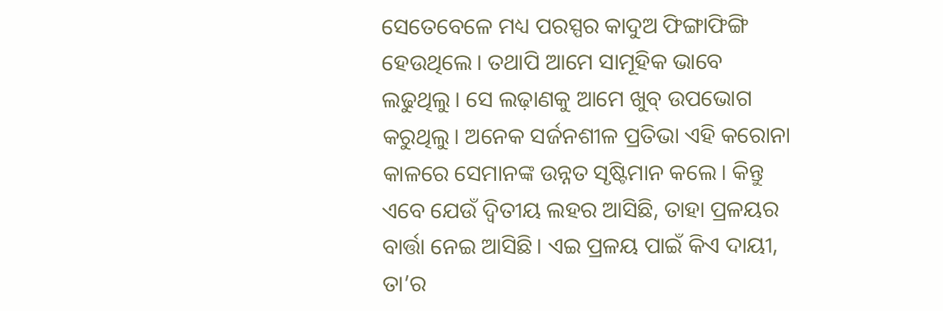ସେତେବେଳେ ମଧ୍ୟ ପରସ୍ପର କାଦୁଅ ଫିଙ୍ଗାଫିଙ୍ଗି ହେଉଥିଲେ। ତଥାପି ଆମେ ସାମୂହିକ ଭାବେ ଲଢୁଥିଲୁ। ସେ ଲଢ଼ାଣକୁ ଆମେ ଖୁବ୍‌ ଉପଭୋଗ କରୁଥିଲୁ। ଅନେକ ସର୍ଜନଶୀଳ ପ୍ରତିଭା ଏହି କରୋନା କାଳରେ ସେମାନଙ୍କ ଉନ୍ନତ ସୃଷ୍ଟିମାନ କଲେ। କିନ୍ତୁ ଏବେ ଯେଉଁ ଦ୍ୱିତୀୟ ଲହର ଆସିଛି, ତାହା ପ୍ରଳୟର ବାର୍ତ୍ତା ନେଇ ଆସିଛି। ଏଇ ପ୍ରଳୟ ପାଇଁ କିଏ ଦାୟୀ, ତା’ର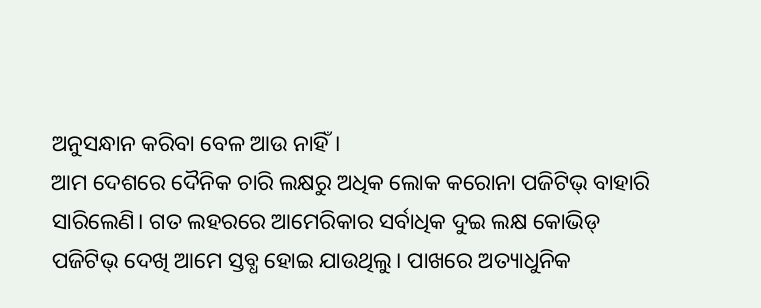ଅନୁସନ୍ଧାନ କରିବା ବେଳ ଆଉ ନାହିଁ।
ଆମ ଦେଶରେ ଦୈନିକ ଚାରି ଲକ୍ଷରୁ ଅଧିକ ଲୋକ କରୋନା ପଜିଟିଭ୍‌ ବାହାରି ସାରିଲେଣି। ଗତ ଲହରରେ ଆମେରିକାର ସର୍ବାଧିକ ଦୁଇ ଲକ୍ଷ କୋଭିଡ୍‌ ପଜିଟିଭ୍‌ ଦେଖି ଆମେ ସ୍ତବ୍ଧ ହୋଇ ଯାଉଥିଲୁ। ପାଖରେ ଅତ୍ୟାଧୁନିକ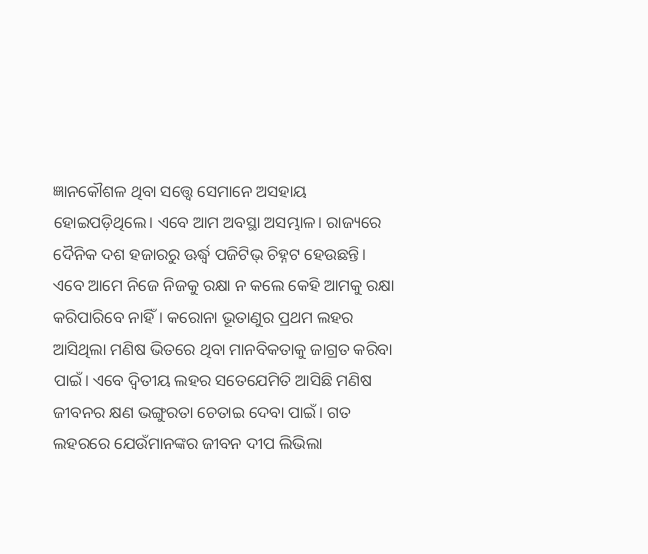ଜ୍ଞାନକୌଶଳ ଥିବା ସତ୍ତ୍ୱେ ସେମାନେ ଅସହାୟ ହୋଇପଡ଼ିଥିଲେ। ଏବେ ଆମ ଅବସ୍ଥା ଅସମ୍ଭାଳ। ରାଜ୍ୟରେ ଦୈନିକ ଦଶ ହଜାରରୁ ଊର୍ଦ୍ଧ୍ୱ ପଜିଟିଭ୍‌ ଚିହ୍ନଟ ହେଉଛନ୍ତି। ଏବେ ଆମେ ନିଜେ ନିଜକୁ ରକ୍ଷା ନ କଲେ କେହି ଆମକୁ ରକ୍ଷା କରିପାରିବେ ନାହିଁ। କରୋନା ଭୂତାଣୁର ପ୍ରଥମ ଲହର ଆସିଥିଲା ମଣିଷ ଭିତରେ ଥିବା ମାନବିକତାକୁ ଜାଗ୍ରତ କରିବା ପାଇଁ। ଏବେ ଦ୍ୱିତୀୟ ଲହର ସତେଯେମିତି ଆସିଛି ମଣିଷ ଜୀବନର କ୍ଷଣ ଭଙ୍ଗୁରତା ଚେତାଇ ଦେବା ପାଇଁ। ଗତ ଲହରରେ ଯେଉଁମାନଙ୍କର ଜୀବନ ଦୀପ ଲିଭିଲା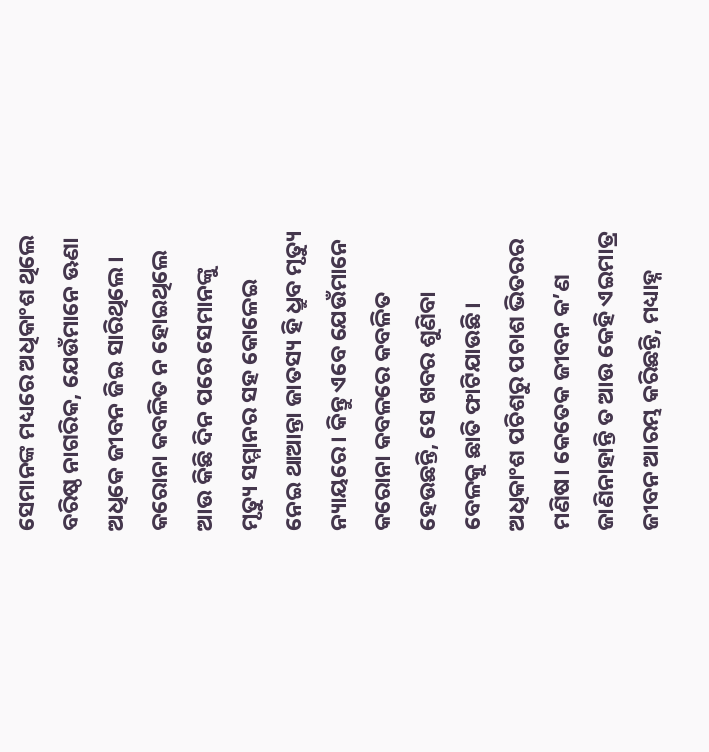ସେମାନଙ୍କ ମଧ୍ୟରେ ଅଧିକାଂଶ ଥିଲେ ବରିଷ୍ଠ ନାଗରିକ, ଯେଉଁମାନେ ଊଣା ଅଧିକେ ଜୀବନ ଜିଇ ସାରିଥିଲେ। କରୋନା କବଳିତ ନ ହୋଇଥିଲେ ଆଉ କିଛି ଦିନ ପରେ ସେମାନଙ୍କୁ ମୃତ୍ୟୁ ସମ୍ମାନର ସହ କୋଳେଇ ନେଇ ଥାଆନ୍ତା ଜାତସ୍ୟ ହି ଧ୍ରୁବ ମୃତ୍ୟୁ ନ୍ୟାୟରେ। କିନ୍ତୁ ଏବେ ଯେଉଁମାନେ କରୋନା କବଳରେ କବଳିତ ହେଉଛନ୍ତି, ସେ ଖବର ଶୁଣିବା ବେଳକୁ ଛାତି ଫାଟିଯାଉଛି। ଅଧିକାଂଶ ପଚିଶରୁ ପଚାଶ ଭିତରର ମଣିଷ। କେତେକ ଜୀବନ କ’ଣ ଜାଣିନାହାନ୍ତି ତ ଆଉ କେହି ଏଇମାତ୍ର ଜୀବନ ଆରମ୍ଭ କରିଛନ୍ତି, ମଧ୍ୟାହ୍ନ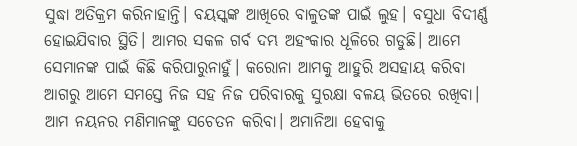ସୁଦ୍ଧା ଅତିକ୍ରମ କରିନାହାନ୍ତି। ବୟସ୍କଙ୍କ ଆଖିରେ ବାଳୁତଙ୍କ ପାଇଁ ଲୁହ। ବସୁଧା ବିଦୀର୍ଣ୍ଣ ହୋଇଯିବାର ସ୍ଥିତି। ଆମର ସକଳ ଗର୍ବ ଦମ୍ଭ ଅହଂକାର ଧୂଳିରେ ଗଡୁଛି। ଆମେ ସେମାନଙ୍କ ପାଇଁ କିଛି କରିପାରୁନାହୁଁ। କରୋନା ଆମକୁ ଆହୁରି ଅସହାୟ କରିବା ଆଗରୁ ଆମେ ସମସ୍ତେ ନିଜ ସହ ନିଜ ପରିବାରକୁ ସୁରକ୍ଷା ବଳୟ ଭିତରେ ରଖିବା। ଆମ ନୟନର ମଣିମାନଙ୍କୁ ସଚେତନ କରିବା। ଅମାନିଆ ହେବାକୁ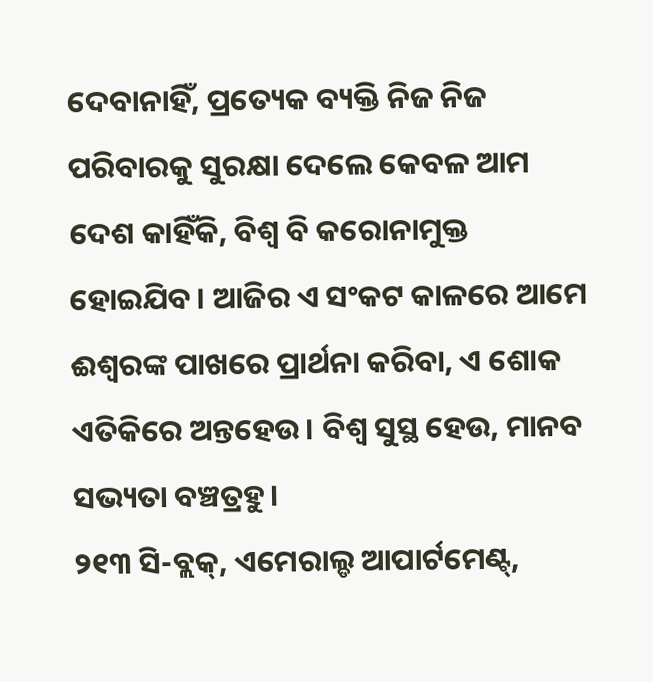ଦେବାନାହିଁ, ପ୍ରତ୍ୟେକ ବ୍ୟକ୍ତି ନିଜ ନିଜ ପରିବାରକୁ ସୁରକ୍ଷା ଦେଲେ କେବଳ ଆମ ଦେଶ କାହିଁକି, ବିଶ୍ୱ ବି କରୋନାମୁକ୍ତ ହୋଇଯିବ। ଆଜିର ଏ ସଂକଟ କାଳରେ ଆମେ ଈଶ୍ୱରଙ୍କ ପାଖରେ ପ୍ରାର୍ଥନା କରିବା, ଏ ଶୋକ ଏତିକିରେ ଅନ୍ତହେଉ। ବିଶ୍ୱ ସୁସ୍ଥ ହେଉ, ମାନବ ସଭ୍ୟତା ବଞ୍ଚତ୍ରହୁ।
୨୧୩ ସି-ବ୍ଲକ୍‌, ଏମେରାଲ୍ଡ ଆପାର୍ଟମେଣ୍ଟ୍‌,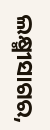ଲକ୍ଷ୍ମୀସାଗର,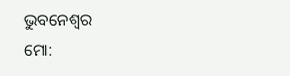ଭୁବନେଶ୍ୱର
ମୋ: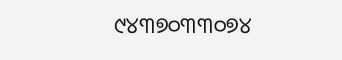୯୪୩୭୦୩୩୦୭୪